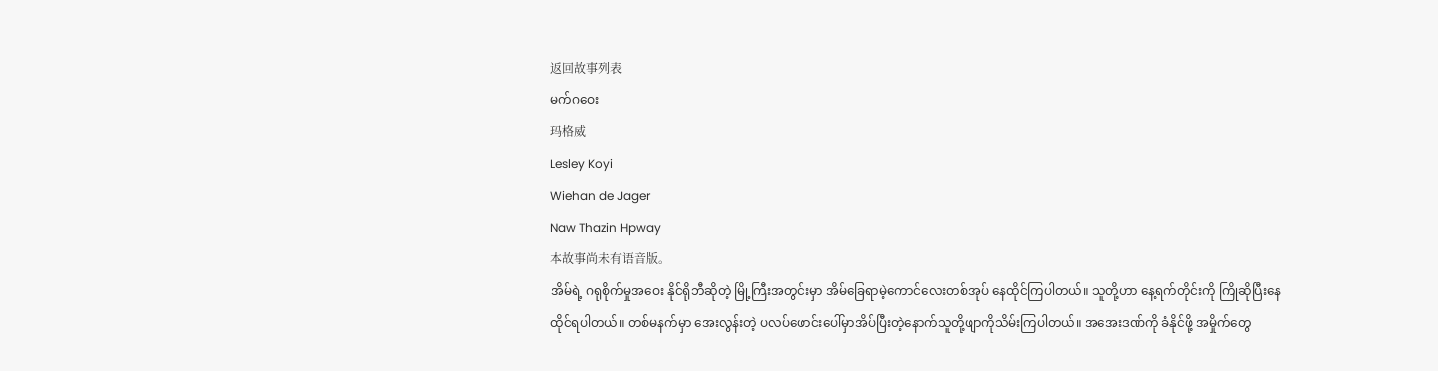返回故事列表
မက်ဂဝေး
玛格威
Lesley Koyi
Wiehan de Jager
Naw Thazin Hpway
本故事尚未有语音版。
အိမ်ရဲ့ ဂရုစိုက်မှုအဝေး နိုင်ရိုဘီဆိုတဲ့ မြို့ကြီးအတွင်းမှာ အိမ်ခြေရာမဲ့ကောင်လေးတစ်အုပ် နေထိုင်ကြပါတယ်။ သူတို့ဟာ နေ့ရက်တိုင်းကို ကြိုဆိုပြီးနေထိုင်ရပါတယ်။ တစ်မနက်မှာ အေးလွန်းတဲ့ ပလပ်ဖောင်းပေါ်မှာအိပ်ပြီးတဲ့နောက်သူတို့ဖျာကိုသိမ်းကြပါတယ်။ အအေးဒဏ်ကို ခံနိုင်ဖို့ အမှိုက်တွေ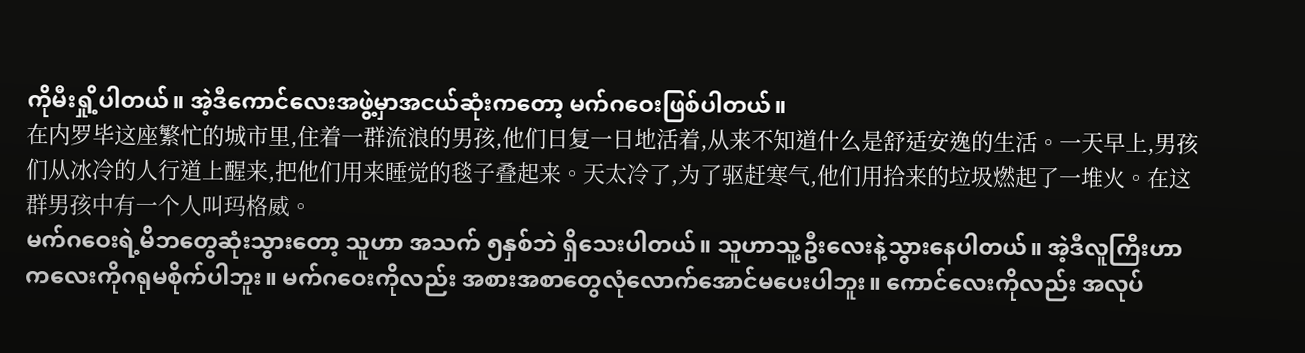ကိုမီးရှို့ပါတယ်။ အဲ့ဒီကောင်လေးအဖွဲ့မှာအငယ်ဆုံးကတော့ မက်ဂဝေးဖြစ်ပါတယ်။
在内罗毕这座繁忙的城市里,住着一群流浪的男孩,他们日复一日地活着,从来不知道什么是舒适安逸的生活。一天早上,男孩们从冰冷的人行道上醒来,把他们用来睡觉的毯子叠起来。天太冷了,为了驱赶寒气,他们用拾来的垃圾燃起了一堆火。在这群男孩中有一个人叫玛格威。
မက်ဂဝေးရဲ့မိဘတွေဆုံးသွားတော့ သူဟာ အသက် ၅နှစ်ဘဲ ရှိသေးပါတယ်။ သူဟာသူ့ဦးလေးနဲ့သွားနေပါတယ်။ အဲ့ဒီလူကြီးဟာကလေးကိုဂရုမစိုက်ပါဘူး။ မက်ဂဝေးကိုလည်း အစားအစာတွေလုံလောက်အောင်မပေးပါဘူး။ ကောင်လေးကိုလည်း အလုပ်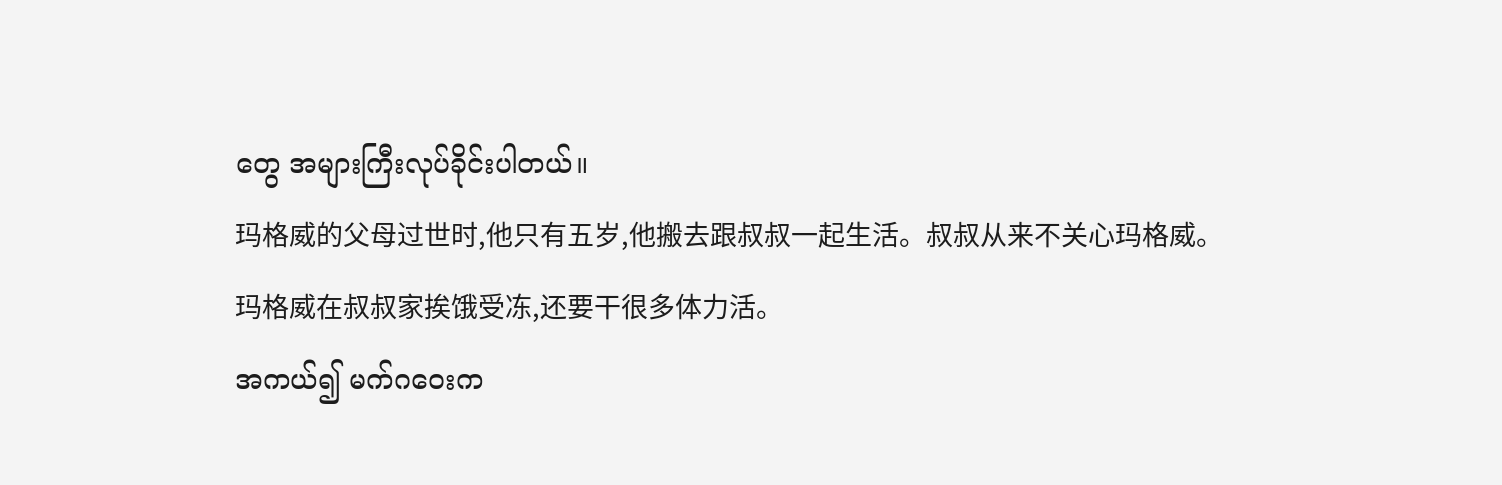တွေ အများကြီးလုပ်ခိုင်းပါတယ်။
玛格威的父母过世时,他只有五岁,他搬去跟叔叔一起生活。叔叔从来不关心玛格威。玛格威在叔叔家挨饿受冻,还要干很多体力活。
အကယ်၍ မက်ဂဝေးက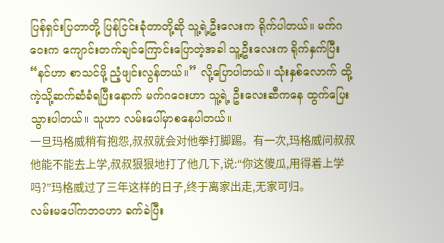ပြန်ရှင်းပြတာတို့ ပြန်ငြင်းခုံတာတို့ဆို သူ့ရဲ့ဦးလေးက ရိုက်ပါတယ်။ မက်ဂဝေးက ကျောင်းတက်ချင်ကြောင်းပြောတဲ့အခါ သူ့ဦးလေးက ရိုက်နှက်ပြီး “နင်ဟာ စာသင်ဖို့ ညံ့ဖျင်းလွန်တယ်။” လို့ပြောပါတယ်။ သုံးနှစ်လောက် ထို့ကဲ့သို့ဆက်ဆံခံရပြီးနောက် မက်ဂဝေးဟာ သူ့ရဲ့ ဦးလေးဆီကနေ ထွက်ပြေးသွားပါတယ်။ သူဟာ လမ်းပေါ်မှာစနေပါတယ်။
一旦玛格威稍有抱怨,叔叔就会对他拳打脚踢。有一次,玛格威问叔叔他能不能去上学,叔叔狠狠地打了他几下,说:“你这傻瓜,用得着上学吗?”玛格威过了三年这样的日子,终于离家出走,无家可归。
လမ်းမပေါ်ကဘဝဟာ ခက်ခဲပြီး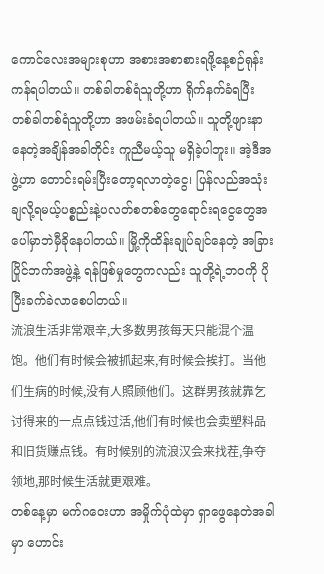ကောင်လေးအများစုဟာ အစားအစာစားရဖို့နေ့စဉ်ရုန်းကန်ရပါတယ်။ တစ်ခါတစ်ရံသူတို့ဟာ ရိုက်နက်ခံရပြီး တစ်ခါတစ်ရံသူတို့ဟာ အဖမ်းခံရပါတယ်။ သူတို့ဖျားနာနေတဲ့အချိန်အခါတိုင်း ကူညီမယ့်သူ မရှိခဲ့ပါဘူး။ အဲ့ဒီအဖွဲ့ဟာ တောင်းရမ်းပြီးတော့ရလာတဲ့ငွေ၊ ပြန်လည်အသုံးချလို့ရမယ့်ပစ္စည်းနဲ့ပလတ်စတစ်တွေရောင်းရငွေတွေအပေါ်မှာဘဲမှီခိုနေပါတယ်။ မြို့ကိုထိန်းချုပ်ချင်နေတဲ့ အခြားပြိုင်ဘက်အဖွဲ့နဲ့ ရန်ဖြစ်မှုတွေကလည်း သူတို့ရဲ့ဘဝကို ပိုပြီးခက်ခဲလာစေပါတယ်။
流浪生活非常艰辛,大多数男孩每天只能混个温饱。他们有时候会被抓起来,有时候会挨打。当他们生病的时候,没有人照顾他们。这群男孩就靠乞讨得来的一点点钱过活,他们有时候也会卖塑料品和旧货赚点钱。有时候别的流浪汉会来找茬,争夺领地,那时候生活就更艰难。
တစ်နေ့မှာ မက်ဂဝေးဟာ အမှိုက်ပုံထဲမှာ ရှာဖွေနေတဲအခါမှာ ဟောင်း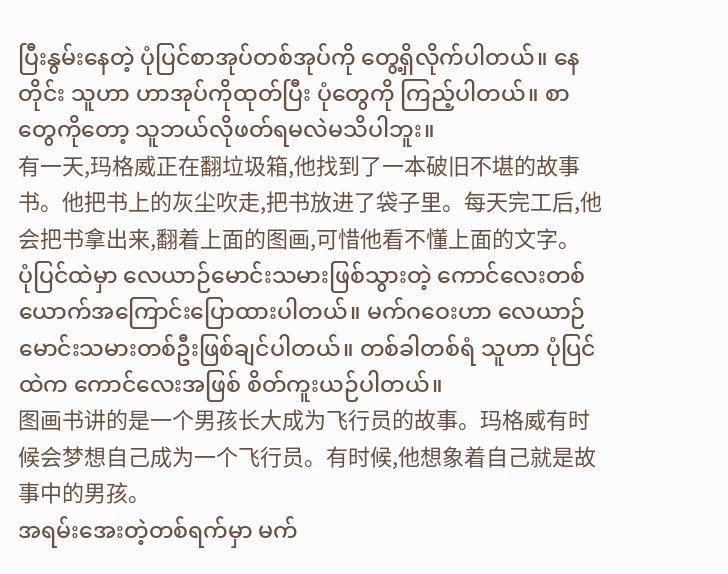ပြီးနွမ်းနေတဲ့ ပုံပြင်စာအုပ်တစ်အုပ်ကို တွေ့ရှိလိုက်ပါတယ်။ နေတိုင်း သူဟာ ဟာအုပ်ကိုထုတ်ပြီး ပုံတွေကို ကြည့်ပါတယ်။ စာတွေကိုတော့ သူဘယ်လိုဖတ်ရမလဲမသိပါဘူး။
有一天,玛格威正在翻垃圾箱,他找到了一本破旧不堪的故事书。他把书上的灰尘吹走,把书放进了袋子里。每天完工后,他会把书拿出来,翻着上面的图画,可惜他看不懂上面的文字。
ပုံပြင်ထဲမှာ လေယာဉ်မောင်းသမားဖြစ်သွားတဲ့ ကောင်လေးတစ်ယောက်အကြောင်းပြောထားပါတယ်။ မက်ဂဝေးဟာ လေယာဉ်မောင်းသမားတစ်ဦးဖြစ်ချင်ပါတယ်။ တစ်ခါတစ်ရံ သူဟာ ပုံပြင်ထဲက ကောင်လေးအဖြစ် စိတ်ကူးယဉ်ပါတယ်။
图画书讲的是一个男孩长大成为飞行员的故事。玛格威有时候会梦想自己成为一个飞行员。有时候,他想象着自己就是故事中的男孩。
အရမ်းအေးတဲ့တစ်ရက်မှာ မက်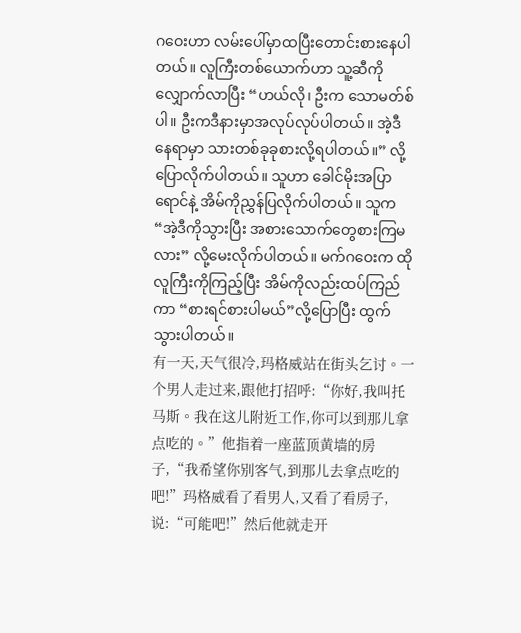ဂဝေးဟာ လမ်းပေါ်မှာထပြီးတောင်းစားနေပါတယ်။ လူကြီးတစ်ယောက်ဟာ သူ့ဆီကိုလျှောက်လာပြီး “ဟယ်လို၊ ဦးက သောမတ်စ်ပါ။ ဦးကဒီနားမှာအလုပ်လုပ်ပါတယ်။ အဲ့ဒီနေရာမှာ သားတစ်ခုခုစားလို့ရပါတယ်။” လို့ပြောလိုက်ပါတယ်။ သူဟာ ခေါင်မိုးအပြာရောင်နဲ့ အိမ်ကိုညွှန်ပြလိုက်ပါတယ်။ သူက “အဲ့ဒီကိုသွားပြီး အစားသောက်တွေစားကြမလား” လို့မေးလိုက်ပါတယ်။ မက်ဂဝေးက ထိုလူကြီးကိုကြည့်ပြီး အိမ်ကိုလည်းထပ်ကြည်ကာ “စားရင်စားပါမယ်”လို့ပြောပြီး ထွက်သွားပါတယ်။
有一天,天气很冷,玛格威站在街头乞讨。一个男人走过来,跟他打招呼:“你好,我叫托马斯。我在这儿附近工作,你可以到那儿拿点吃的。”他指着一座蓝顶黄墙的房子,“我希望你别客气,到那儿去拿点吃的吧!”玛格威看了看男人,又看了看房子,说:“可能吧!”然后他就走开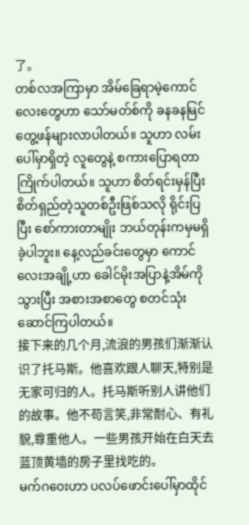了。
တစ်လအကြာမှာ အိမ်ခြေရာမဲ့ကောင်လေးတွေဟာ သော်မတ်စ်ကို ခနခနမြင်တွေ့ဖန်များလာပါတယ်။ သူဟာ လမ်းပေါ်မှာရှိတဲ့ လူတွေနဲ့ စကားပြောရတာကြိုက်ပါတယ်။ သူဟာ စိတ်ရင်းမှန်ပြီး စိတ်ရှည်တဲ့သူတစ်ဦးဖြစ်သလို ရိုင်းပြပြီး စော်ကားတာမျိုး ဘယ်တုန်းကမှမရှိခဲ့ပါဘူး။ နေ့လည်ခင်းတွေမှာ ကောင်လေးအချို့ဟာ ခေါင်မိုးအပြာနဲ့အိမ်ကို သွားပြီး အစားအစာတွေ စတင်သုံးဆောင်ကြပါတယ်။
接下来的几个月,流浪的男孩们渐渐认识了托马斯。他喜欢跟人聊天,特别是无家可归的人。托马斯听别人讲他们的故事。他不苟言笑,非常耐心、有礼貌,尊重他人。一些男孩开始在白天去蓝顶黄墙的房子里找吃的。
မက်ဂဝေးဟာ ပလပ်ဖောင်းပေါ်မှာထိုင်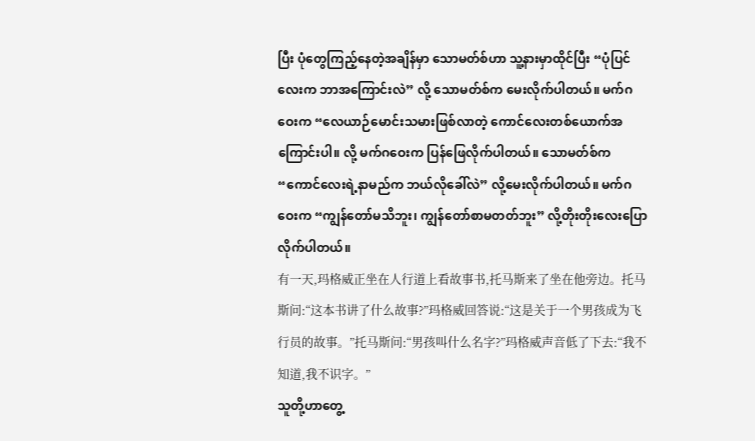ပြီး ပုံတွေကြည့်နေတဲ့အချိန်မှာ သောမတ်စ်ဟာ သူ့နားမှာထိုင်ပြီး “ပုံပြင်လေးက ဘာအကြောင်းလဲ” လို့ သောမတ်စ်က မေးလိုက်ပါတယ်။ မက်ဂဝေးက “လေယာဉ်မောင်းသမားဖြစ်လာတဲ့ ကောင်လေးတစ်ယောက်အကြောင်းပါ။ လို့ မက်ဂဝေးက ပြန်ဖြေလိုက်ပါတယ်။ သောမတ်စ်က “ကောင်လေးရဲ့နာမည်က ဘယ်လိုခေါ်လဲ” လို့မေးလိုက်ပါတယ်။ မက်ဂဝေးက “ကျွန်တော်မသိဘူး၊ ကျွန်တော်စာမတတ်ဘူး” လို့တိုးတိုးလေးပြောလိုက်ပါတယ်။
有一天,玛格威正坐在人行道上看故事书,托马斯来了坐在他旁边。托马斯问:“这本书讲了什么故事?”玛格威回答说:“这是关于一个男孩成为飞行员的故事。”托马斯问:“男孩叫什么名字?”玛格威声音低了下去:“我不知道,我不识字。”
သူတို့ဟာတွေ့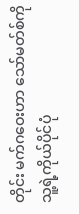တိုင်း မက်ဂဝေးဟာ သော်မတ်စ်ကို သူ့ရဲ့ကိုယ်ပိုင်ပုံ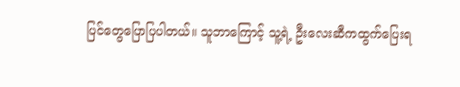ပြင်တွေပြောပြပါတယ်။ သူဘာကြောင့် သူ့ရဲ့ ဦးလေးဆီကထွက်ပြေးရ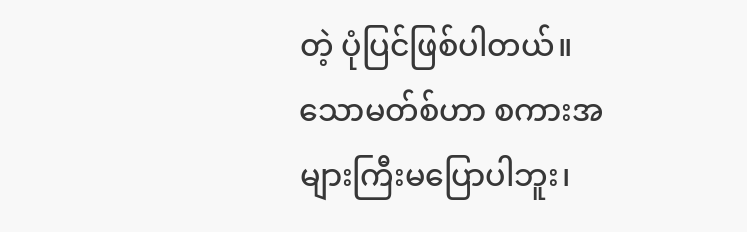တဲ့ ပုံပြင်ဖြစ်ပါတယ်။ သောမတ်စ်ဟာ စကားအများကြီးမပြောပါဘူး၊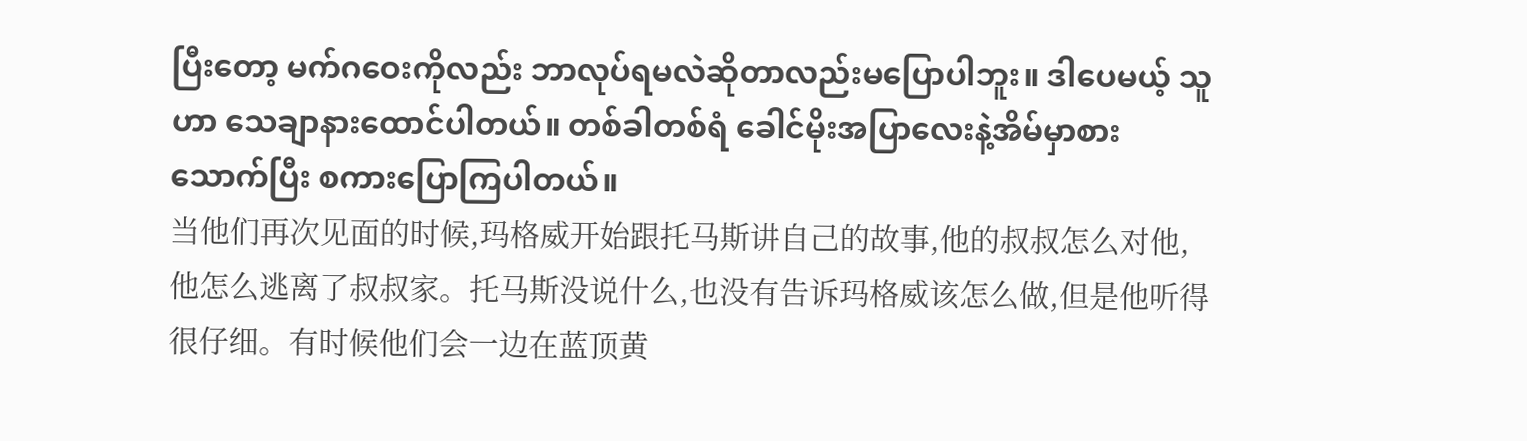ပြီးတော့ မက်ဂဝေးကိုလည်း ဘာလုပ်ရမလဲဆိုတာလည်းမပြောပါဘူး။ ဒါပေမယ့် သူဟာ သေချာနားထောင်ပါတယ်။ တစ်ခါတစ်ရံ ခေါင်မိုးအပြာလေးနဲ့အိမ်မှာစားသောက်ပြီး စကားပြောကြပါတယ်။
当他们再次见面的时候,玛格威开始跟托马斯讲自己的故事,他的叔叔怎么对他,他怎么逃离了叔叔家。托马斯没说什么,也没有告诉玛格威该怎么做,但是他听得很仔细。有时候他们会一边在蓝顶黄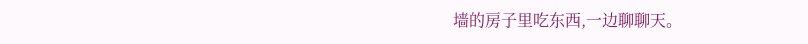墙的房子里吃东西,一边聊聊天。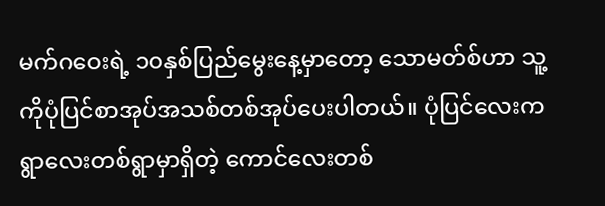မက်ဂဝေးရဲ့ ၁၀နှစ်ပြည်မွေးနေ့မှာတော့ သောမတ်စ်ဟာ သူ့ကိုပုံပြင်စာအုပ်အသစ်တစ်အုပ်ပေးပါတယ်။ ပုံပြင်လေးက ရွာလေးတစ်ရွာမှာရှိတဲ့ ကောင်လေးတစ်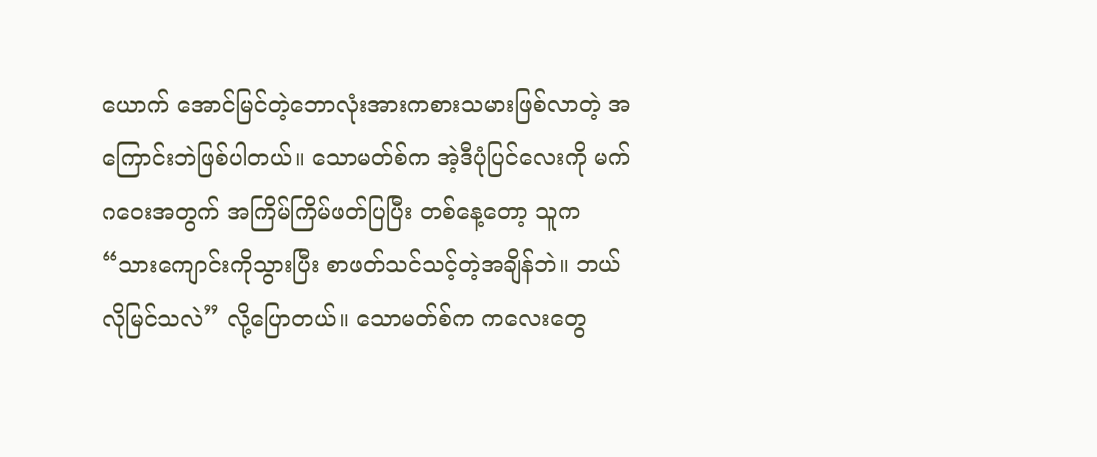ယောက် အောင်မြင်တဲ့ဘောလုံးအားကစားသမားဖြစ်လာတဲ့ အကြောင်းဘဲဖြစ်ပါတယ်။ သောမတ်စ်က အဲ့ဒီပုံပြင်လေးကို မက်ဂဝေးအတွက် အကြိမ်ကြိမ်ဖတ်ပြပြီး တစ်နေ့တော့ သူက “သားကျောင်းကိုသွားပြီး စာဖတ်သင်သင့်တဲ့အချိန်ဘဲ။ ဘယ်လိုမြင်သလဲ” လို့ပြောတယ်။ သောမတ်စ်က ကလေးတွေ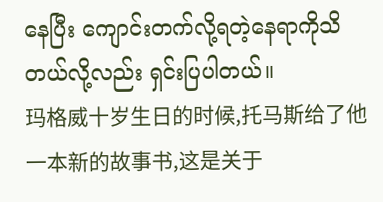နေပြီး ကျောင်းတက်လို့ရတဲ့နေရာကိုသိတယ်လို့လည်း ရှင်းပြပါတယ်။
玛格威十岁生日的时候,托马斯给了他一本新的故事书,这是关于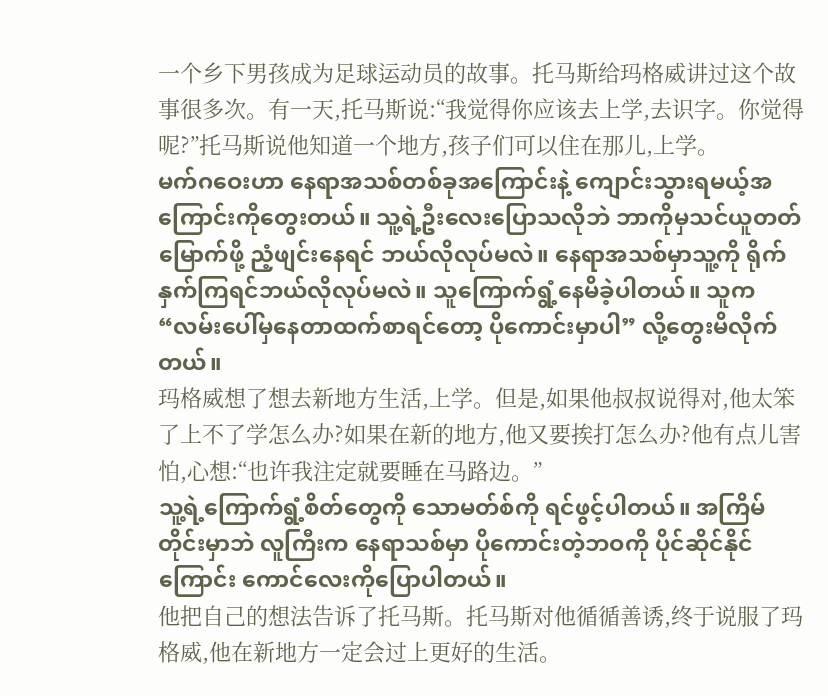一个乡下男孩成为足球运动员的故事。托马斯给玛格威讲过这个故事很多次。有一天,托马斯说:“我觉得你应该去上学,去识字。你觉得呢?”托马斯说他知道一个地方,孩子们可以住在那儿,上学。
မက်ဂဝေးဟာ နေရာအသစ်တစ်ခုအကြောင်းနဲ့ ကျောင်းသွားရမယ့်အကြောင်းကိုတွေးတယ်။ သူ့ရဲ့ဦးလေးပြောသလိုဘဲ ဘာကိုမှသင်ယူတတ်မြောက်ဖို့ ညံ့ဖျင်းနေရင် ဘယ်လိုလုပ်မလဲ။ နေရာအသစ်မှာသူ့ကို ရိုက်နှက်ကြရင်ဘယ်လိုလုပ်မလဲ။ သူကြောက်ရွံ့နေမိခဲ့ပါတယ်။ သူက “လမ်းပေါ်မှနေတာထက်စာရင်တော့ ပိုကောင်းမှာပါ” လို့တွေးမိလိုက်တယ်။
玛格威想了想去新地方生活,上学。但是,如果他叔叔说得对,他太笨了上不了学怎么办?如果在新的地方,他又要挨打怎么办?他有点儿害怕,心想:“也许我注定就要睡在马路边。”
သူ့ရဲ့ကြောက်ရွံ့စိတ်တွေကို သောမတ်စ်ကို ရင်ဖွင့်ပါတယ်။ အကြိမ်တိုင်းမှာဘဲ လူကြီးက နေရာသစ်မှာ ပိုကောင်းတဲ့ဘဝကို ပိုင်ဆိုင်နိုင်ကြောင်း ကောင်လေးကိုပြောပါတယ်။
他把自己的想法告诉了托马斯。托马斯对他循循善诱,终于说服了玛格威,他在新地方一定会过上更好的生活。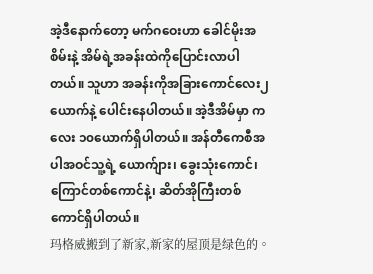အဲ့ဒီနောက်တော့ မက်ဂဝေးဟာ ခေါင်မိုးအစိမ်းနဲ့ အိမ်ရဲ့အခန်းထဲကိုပြောင်းလာပါတယ်။ သူဟာ အခန်းကိုအခြားကောင်လေး၂ယောက်နဲ့ ပေါင်းနေပါတယ်။ အဲ့ဒီအိမ်မှာ ကလေး ၁၀ယောက်ရှိပါတယ်။ အန်တီကေစီအပါအဝင်သူ့ရဲ့ ယောက်ျား၊ ခွေးသုံးကောင်၊ ကြောင်တစ်ကောင်နဲ့၊ ဆိတ်အိုကြီးတစ်ကောင်ရှိပါတယ်။
玛格威搬到了新家,新家的屋顶是绿色的。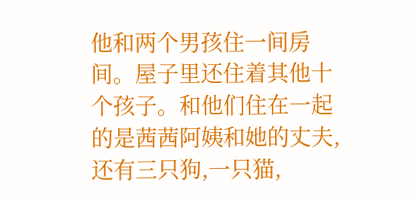他和两个男孩住一间房间。屋子里还住着其他十个孩子。和他们住在一起的是茜茜阿姨和她的丈夫,还有三只狗,一只猫,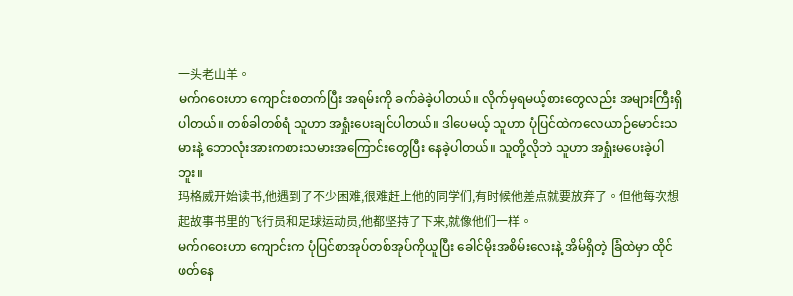一头老山羊。
မက်ဂဝေးဟာ ကျောင်းစတက်ပြီး အရမ်းကို ခက်ခဲခဲ့ပါတယ်။ လိုက်မှရမယ့်စားတွေလည်း အများကြီးရှိပါတယ်။ တစ်ခါတစ်ရံ သူဟာ အရှုံးပေးချင်ပါတယ်။ ဒါပေမယ့် သူဟာ ပုံပြင်ထဲကလေယာဉ်မောင်းသမားနဲ့ ဘောလုံးအားကစားသမားအကြောင်းတွေပြီး နေခဲ့ပါတယ်။ သူတို့လိုဘဲ သူဟာ အရှုံးမပေးခဲ့ပါဘူး။
玛格威开始读书,他遇到了不少困难,很难赶上他的同学们,有时候他差点就要放弃了。但他每次想起故事书里的飞行员和足球运动员,他都坚持了下来,就像他们一样。
မက်ဂဝေးဟာ ကျောင်းက ပုံပြင်စာအုပ်တစ်အုပ်ကိုယူပြီး ခေါင်မိုးအစိမ်းလေးနဲ့ အိမ်ရှိတဲ့ ခြံထဲမှာ ထိုင်ဖတ်နေ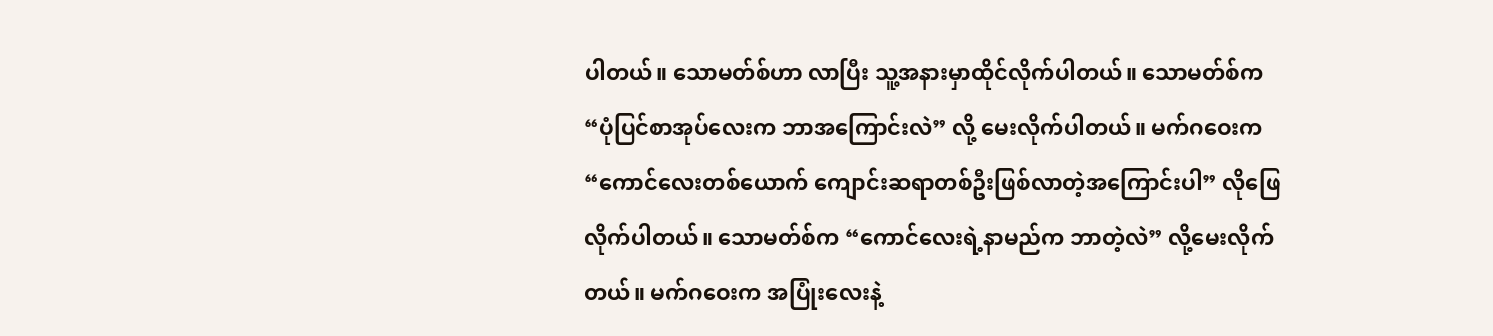ပါတယ်။ သောမတ်စ်ဟာ လာပြီး သူ့အနားမှာထိုင်လိုက်ပါတယ်။ သောမတ်စ်က “ပုံပြင်စာအုပ်လေးက ဘာအကြောင်းလဲ” လို့ မေးလိုက်ပါတယ်။ မက်ဂဝေးက “ကောင်လေးတစ်ယောက် ကျောင်းဆရာတစ်ဦးဖြစ်လာတဲ့အကြောင်းပါ” လိုဖြေလိုက်ပါတယ်။ သောမတ်စ်က “ကောင်လေးရဲ့နာမည်က ဘာတဲ့လဲ” လို့မေးလိုက်တယ်။ မက်ဂဝေးက အပြုံးလေးနဲ့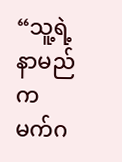“သူ့ရဲ့နာမည်က မက်ဂ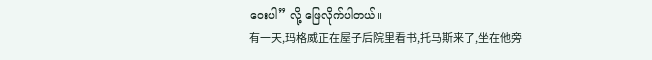ဝေးပါ” လို့ ဖြေလိုက်ပါတယ်။
有一天,玛格威正在屋子后院里看书,托马斯来了,坐在他旁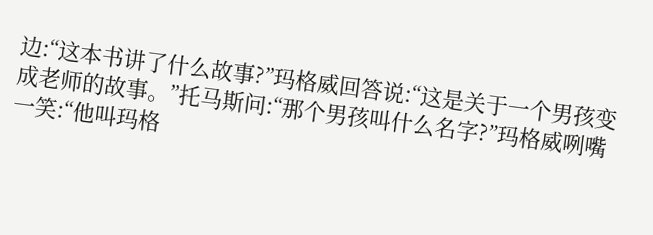边:“这本书讲了什么故事?”玛格威回答说:“这是关于一个男孩变成老师的故事。”托马斯问:“那个男孩叫什么名字?”玛格威咧嘴一笑:“他叫玛格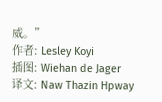威。”
作者: Lesley Koyi
插图: Wiehan de Jager
译文: Naw Thazin Hpway